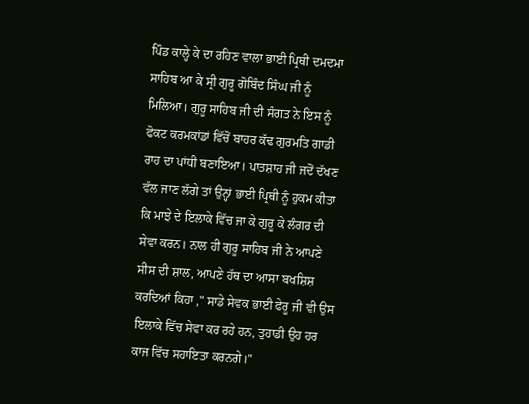ਪਿੰਡ ਕਾਲ੍ਹੇ ਕੇ ਦਾ ਰਹਿਣ ਵਾਲਾ ਭਾਈ ਪ੍ਰਿਥੀ ਦਮਦਮਾ ਸਾਹਿਬ ਆ ਕੇ ਸ੍ਰੀ ਗੁਰੂ ਗੋਬਿੰਦ ਸਿੰਘ ਜੀ ਨੂੰ ਮਿਲਿਆ। ਗੁਰੂ ਸਾਹਿਬ ਜੀ ਦੀ ਸੰਗਤ ਨੇ ਇਸ ਨੂੰ ਫੋਕਟ ਕਰਮਕਾਂਡਾਂ ਵਿੱਚੋਂ ਬਾਹਰ ਕੱਢ ਗੁਰਮਤਿ ਗਾਡੀ ਰਾਹ ਦਾ ਪਾਂਧੀ ਬਣਾਇਆ। ਪਾਤਸ਼ਾਹ ਜੀ ਜਦੋਂ ਦੱਖਣ ਵੱਲ ਜਾਣ ਲੱਗੇ ਤਾਂ ਉਨ੍ਹਾਂ ਭਾਈ ਪ੍ਰਿਥੀ ਨੂੰ ਹੁਕਮ ਕੀਤਾ ਕਿ ਮਾਝੇ ਦੇ ਇਲਾਕੇ ਵਿੱਚ ਜਾ ਕੇ ਗੁਰੂ ਕੇ ਲੰਗਰ ਦੀ ਸੇਵਾ ਕਰਨ। ਨਾਲ ਹੀ ਗੁਰੂ ਸਾਹਿਬ ਜੀ ਨੇ ਆਪਣੇ ਸੀਸ ਦੀ ਸ਼ਾਲ, ਆਪਣੇ ਹੱਥ ਦਾ ਆਸਾ ਬਖਸ਼ਿਸ਼ ਕਰਦਿਆਂ ਕਿਹਾ ," ਸਾਡੇ ਸੇਵਕ ਭਾਈ ਫੇਰੂ ਜੀ ਵੀ ਉਸ ਇਲਾਕੇ ਵਿੱਚ ਸੇਵਾ ਕਰ ਰਹੇ ਹਨ, ਤੁਹਾਡੀ ਉਹ ਹਰ ਕਾਜ ਵਿੱਚ ਸਹਾਇਤਾ ਕਰਨਗੇ।"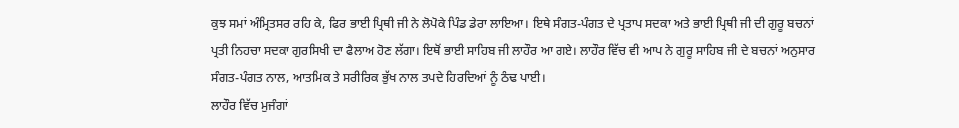ਕੁਝ ਸਮਾਂ ਅੰਮ੍ਰਿਤਸਰ ਰਹਿ ਕੇ, ਫਿਰ ਭਾਈ ਪ੍ਰਿਥੀ ਜੀ ਨੇ ਲੋਪੋਕੇ ਪਿੰਡ ਡੇਰਾ ਲਾਇਆ। ਇਥੇ ਸੰਗਤ-ਪੰਗਤ ਦੇ ਪ੍ਰਤਾਪ ਸਦਕਾ ਅਤੇ ਭਾਈ ਪ੍ਰਿਥੀ ਜੀ ਦੀ ਗੁਰੂ ਬਚਨਾਂ ਪ੍ਰਤੀ ਨਿਹਚਾ ਸਦਕਾ ਗੁਰਸਿਖੀ ਦਾ ਫੈਲਾਅ ਹੋਣ ਲੱਗਾ। ਇਥੋਂ ਭਾਈ ਸਾਹਿਬ ਜੀ ਲਾਹੌਰ ਆ ਗਏ। ਲਾਹੌਰ ਵਿੱਚ ਵੀ ਆਪ ਨੇ ਗੁਰੂ ਸਾਹਿਬ ਜੀ ਦੇ ਬਚਨਾਂ ਅਨੁਸਾਰ ਸੰਗਤ-ਪੰਗਤ ਨਾਲ, ਆਤਮਿਕ ਤੇ ਸਰੀਰਿਕ ਭੁੱਖ ਨਾਲ ਤਪਦੇ ਹਿਰਦਿਆਂ ਨੂੰ ਠੰਢ ਪਾਈ।
ਲਾਹੌਰ ਵਿੱਚ ਮੁਜੰਗਾਂ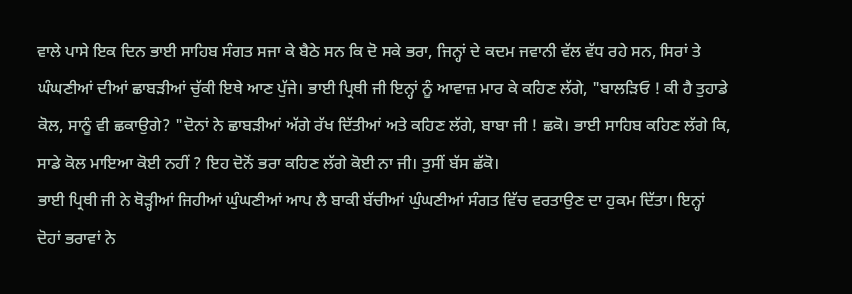ਵਾਲੇ ਪਾਸੇ ਇਕ ਦਿਨ ਭਾਈ ਸਾਹਿਬ ਸੰਗਤ ਸਜਾ ਕੇ ਬੈਠੇ ਸਨ ਕਿ ਦੋ ਸਕੇ ਭਰਾ, ਜਿਨ੍ਹਾਂ ਦੇ ਕਦਮ ਜਵਾਨੀ ਵੱਲ ਵੱਧ ਰਹੇ ਸਨ, ਸਿਰਾਂ ਤੇ ਘੰਘਣੀਆਂ ਦੀਆਂ ਛਾਬੜੀਆਂ ਚੁੱਕੀ ਇਥੇ ਆਣ ਪੁੱਜੇ। ਭਾਈ ਪ੍ਰਿਥੀ ਜੀ ਇਨ੍ਹਾਂ ਨੂੰ ਆਵਾਜ਼ ਮਾਰ ਕੇ ਕਹਿਣ ਲੱਗੇ, "ਬਾਲੜਿਓ ! ਕੀ ਹੈ ਤੁਹਾਡੇ ਕੋਲ, ਸਾਨੂੰ ਵੀ ਛਕਾਉਗੇ? "ਦੋਨਾਂ ਨੇ ਛਾਬੜੀਆਂ ਅੱਗੇ ਰੱਖ ਦਿੱਤੀਆਂ ਅਤੇ ਕਹਿਣ ਲੱਗੇ, ਬਾਬਾ ਜੀ ! ਛਕੋ। ਭਾਈ ਸਾਹਿਬ ਕਹਿਣ ਲੱਗੇ ਕਿ, ਸਾਡੇ ਕੋਲ ਮਾਇਆ ਕੋਈ ਨਹੀਂ ? ਇਹ ਦੋਨੋਂ ਭਰਾ ਕਹਿਣ ਲੱਗੇ ਕੋਈ ਨਾ ਜੀ। ਤੁਸੀਂ ਬੱਸ ਛੱਕੋ।
ਭਾਈ ਪ੍ਰਿਥੀ ਜੀ ਨੇ ਥੋੜ੍ਹੀਆਂ ਜਿਹੀਆਂ ਘੁੰਘਣੀਆਂ ਆਪ ਲੈ ਬਾਕੀ ਬੱਚੀਆਂ ਘੁੰਘਣੀਆਂ ਸੰਗਤ ਵਿੱਚ ਵਰਤਾਉਣ ਦਾ ਹੁਕਮ ਦਿੱਤਾ। ਇਨ੍ਹਾਂ ਦੋਹਾਂ ਭਰਾਵਾਂ ਨੇ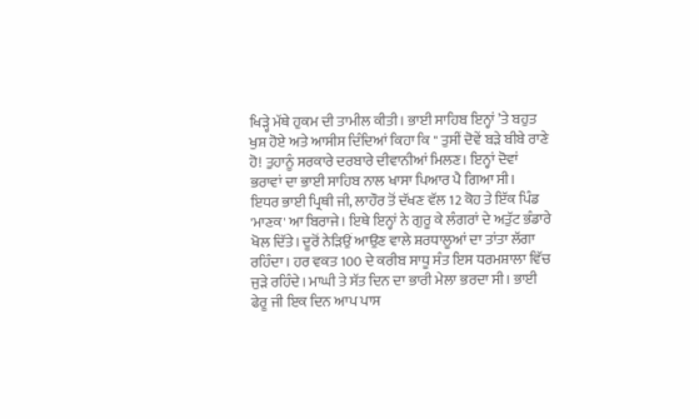ਖਿੜ੍ਹੇ ਮੱਥੇ ਹੁਕਮ ਦੀ ਤਾਮੀਲ ਕੀਤੀ। ਭਾਈ ਸਾਹਿਬ ਇਨ੍ਹਾਂ ’ਤੇ ਬਹੁਤ ਖੁਸ਼ ਹੋਏ ਅਤੇ ਆਸੀਸ ਦਿੰਦਿਆਂ ਕਿਹਾ ਕਿ " ਤੁਸੀਂ ਦੋਵੇਂ ਬੜੇ ਬੀਬੇ ਰਾਣੇ ਹੋ! ਤੁਹਾਨੂੰ ਸਰਕਾਰੇ ਦਰਬਾਰੇ ਦੀਵਾਨੀਆਂ ਮਿਲਣ। ਇਨ੍ਹਾਂ ਦੋਵਾਂ ਭਰਾਵਾਂ ਦਾ ਭਾਈ ਸਾਹਿਬ ਨਾਲ ਖਾਸਾ ਪਿਆਰ ਪੈ ਗਿਆ ਸੀ।
ਇਧਰ ਭਾਈ ਪ੍ਰਿਥੀ ਜੀ, ਲਾਹੌਰ ਤੋਂ ਦੱਖਣ ਵੱਲ 12 ਕੋਹ ਤੇ ਇੱਕ ਪਿੰਡ 'ਮਾਣਕ' ਆ ਬਿਰਾਜੇ। ਇਥੇ ਇਨ੍ਹਾਂ ਨੇ ਗੁਰੂ ਕੇ ਲੰਗਰਾਂ ਦੇ ਅਤੁੱਟ ਭੰਡਾਰੇ ਖੋਲ ਦਿੱਤੇ। ਦੂਰੋਂ ਨੇੜਿਉਂ ਆਉਣ ਵਾਲੇ ਸ਼ਰਧਾਲੂਆਂ ਦਾ ਤਾਂਤਾ ਲੱਗਾ ਰਹਿੰਦਾ। ਹਰ ਵਕਤ 100 ਦੇ ਕਰੀਬ ਸਾਧੂ ਸੰਤ ਇਸ ਧਰਮਸ਼ਾਲਾ ਵਿੱਚ ਜੁੜੇ ਰਹਿੰਦੇ। ਮਾਘੀ ਤੇ ਸੱਤ ਦਿਨ ਦਾ ਭਾਰੀ ਮੇਲਾ ਭਰਦਾ ਸੀ। ਭਾਈ ਫੇਰੂ ਜੀ ਇਕ ਦਿਨ ਆਪ ਪਾਸ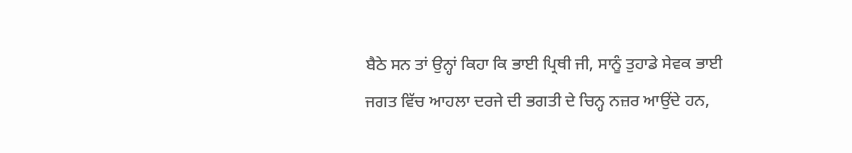ਬੈਠੇ ਸਨ ਤਾਂ ਉਨ੍ਹਾਂ ਕਿਹਾ ਕਿ ਭਾਈ ਪ੍ਰਿਥੀ ਜੀ, ਸਾਨੂੰ ਤੁਹਾਡੇ ਸੇਵਕ ਭਾਈ ਜਗਤ ਵਿੱਚ ਆਹਲਾ ਦਰਜੇ ਦੀ ਭਗਤੀ ਦੇ ਚਿਨ੍ਹ ਨਜ਼ਰ ਆਉਂਦੇ ਹਨ,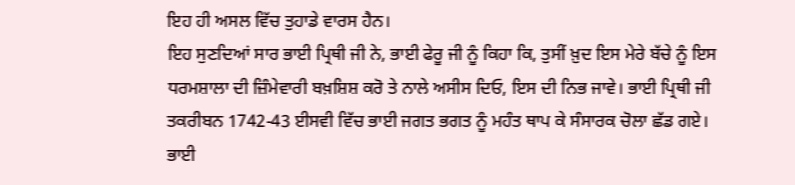ਇਹ ਹੀ ਅਸਲ ਵਿੱਚ ਤੁਹਾਡੇ ਵਾਰਸ ਹੈਨ।
ਇਹ ਸੁਣਦਿਆਂ ਸਾਰ ਭਾਈ ਪ੍ਰਿਥੀ ਜੀ ਨੇ, ਭਾਈ ਫੇਰੂ ਜੀ ਨੂੰ ਕਿਹਾ ਕਿ, ਤੁਸੀਂ ਖ਼ੁਦ ਇਸ ਮੇਰੇ ਬੱਚੇ ਨੂੰ ਇਸ ਧਰਮਸ਼ਾਲਾ ਦੀ ਜ਼ਿੰਮੇਵਾਰੀ ਬਖ਼ਸ਼ਿਸ਼ ਕਰੋ ਤੇ ਨਾਲੇ ਅਸੀਸ ਦਿਓ, ਇਸ ਦੀ ਨਿਭ ਜਾਵੇ। ਭਾਈ ਪ੍ਰਿਥੀ ਜੀ ਤਕਰੀਬਨ 1742-43 ਈਸਵੀ ਵਿੱਚ ਭਾਈ ਜਗਤ ਭਗਤ ਨੂੰ ਮਹੰਤ ਥਾਪ ਕੇ ਸੰਸਾਰਕ ਚੋਲਾ ਛੱਡ ਗਏ। ਭਾਈ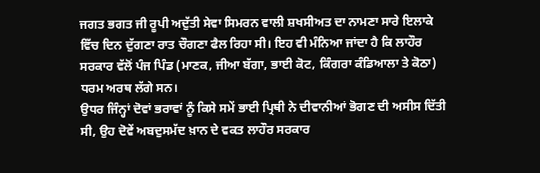ਜਗਤ ਭਗਤ ਜੀ ਰੂਪੀ ਅਦੁੱਤੀ ਸੇਵਾ ਸਿਮਰਨ ਵਾਲੀ ਸ਼ਖਸੀਅਤ ਦਾ ਨਾਮਣਾ ਸਾਰੇ ਇਲਾਕੇ ਵਿੱਚ ਦਿਨ ਦੁੱਗਣਾ ਰਾਤ ਚੌਗਣਾ ਫੈਲ ਰਿਹਾ ਸੀ। ਇਹ ਵੀ ਮੰਨਿਆ ਜਾਂਦਾ ਹੈ ਕਿ ਲਾਹੌਰ ਸਰਕਾਰ ਵੱਲੋਂ ਪੰਜ ਪਿੰਡ (ਮਾਣਕ, ਜੀਆ ਬੱਗਾ, ਭਾਈ ਕੋਟ, ਕਿੰਗਰਾ ਕੰਡਿਆਲਾ ਤੇ ਕੋਠਾ) ਧਰਮ ਅਰਥ ਲੱਗੇ ਸਨ।
ਉਧਰ ਜਿੰਨ੍ਹਾਂ ਦੋਵਾਂ ਭਰਾਵਾਂ ਨੂੰ ਕਿਸੇ ਸਮੇਂ ਭਾਈ ਪ੍ਰਿਥੀ ਨੇ ਦੀਵਾਨੀਆਂ ਭੋਗਣ ਦੀ ਅਸੀਸ ਦਿੱਤੀ ਸੀ, ਉਹ ਦੋਵੇਂ ਅਬਦੁਸਮੱਦ ਖ਼ਾਨ ਦੇ ਵਕਤ ਲਾਹੌਰ ਸਰਕਾਰ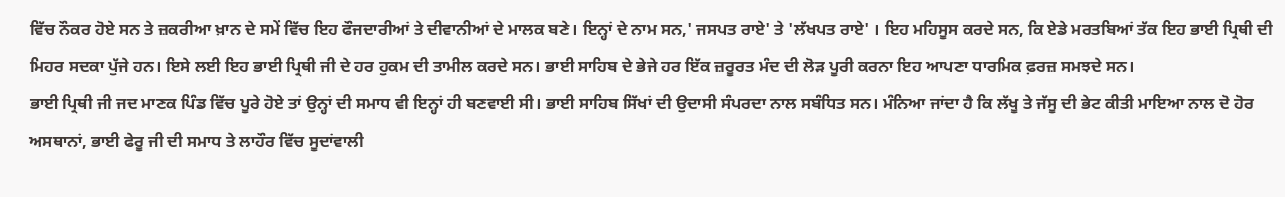ਵਿੱਚ ਨੌਕਰ ਹੋਏ ਸਨ ਤੇ ਜ਼ਕਰੀਆ ਖ਼ਾਨ ਦੇ ਸਮੇਂ ਵਿੱਚ ਇਹ ਫੌਜਦਾਰੀਆਂ ਤੇ ਦੀਵਾਨੀਆਂ ਦੇ ਮਾਲਕ ਬਣੇ। ਇਨ੍ਹਾਂ ਦੇ ਨਾਮ ਸਨ,' ਜਸਪਤ ਰਾਏ' ਤੇ 'ਲੱਖਪਤ ਰਾਏ' । ਇਹ ਮਹਿਸੂਸ ਕਰਦੇ ਸਨ, ਕਿ ਏਡੇ ਮਰਤਬਿਆਂ ਤੱਕ ਇਹ ਭਾਈ ਪ੍ਰਿਥੀ ਦੀ ਮਿਹਰ ਸਦਕਾ ਪੁੱਜੇ ਹਨ। ਇਸੇ ਲਈ ਇਹ ਭਾਈ ਪ੍ਰਿਥੀ ਜੀ ਦੇ ਹਰ ਹੁਕਮ ਦੀ ਤਾਮੀਲ ਕਰਦੇ ਸਨ। ਭਾਈ ਸਾਹਿਬ ਦੇ ਭੇਜੇ ਹਰ ਇੱਕ ਜ਼ਰੂਰਤ ਮੰਦ ਦੀ ਲੋੜ ਪੂਰੀ ਕਰਨਾ ਇਹ ਆਪਣਾ ਧਾਰਮਿਕ ਫ਼ਰਜ਼ ਸਮਝਦੇ ਸਨ।
ਭਾਈ ਪ੍ਰਿਥੀ ਜੀ ਜਦ ਮਾਣਕ ਪਿੰਡ ਵਿੱਚ ਪੂਰੇ ਹੋਏ ਤਾਂ ਉਨ੍ਹਾਂ ਦੀ ਸਮਾਧ ਵੀ ਇਨ੍ਹਾਂ ਹੀ ਬਣਵਾਈ ਸੀ। ਭਾਈ ਸਾਹਿਬ ਸਿੱਖਾਂ ਦੀ ਉਦਾਸੀ ਸੰਪਰਦਾ ਨਾਲ ਸਬੰਧਿਤ ਸਨ। ਮੰਨਿਆ ਜਾਂਦਾ ਹੈ ਕਿ ਲੱਖੂ ਤੇ ਜੱਸੂ ਦੀ ਭੇਟ ਕੀਤੀ ਮਾਇਆ ਨਾਲ ਦੋ ਹੋਰ ਅਸਥਾਨਾਂ, ਭਾਈ ਫੇਰੂ ਜੀ ਦੀ ਸਮਾਧ ਤੇ ਲਾਹੌਰ ਵਿੱਚ ਸੂਦਾਂਵਾਲੀ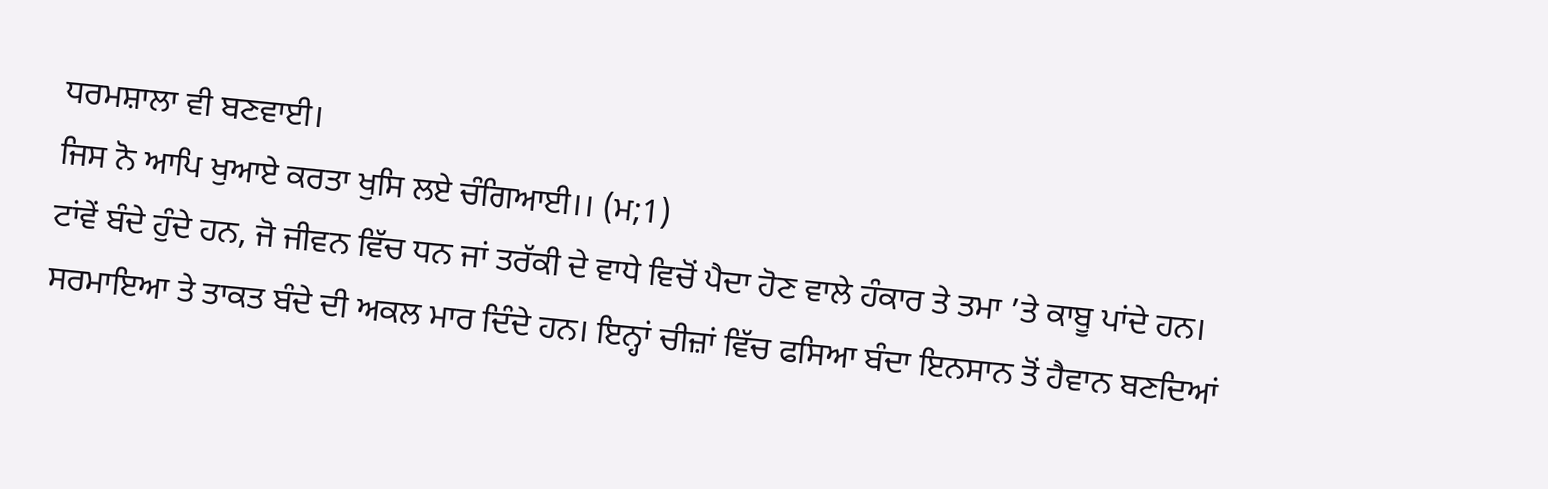ਧਰਮਸ਼ਾਲਾ ਵੀ ਬਣਵਾਈ।
ਜਿਸ ਨੋ ਆਪਿ ਖੁਆਏ ਕਰਤਾ ਖੁਸਿ ਲਏ ਚੰਗਿਆਈ।। (ਮ;1)
ਟਾਂਵੇਂ ਬੰਦੇ ਹੁੰਦੇ ਹਨ, ਜੋ ਜੀਵਨ ਵਿੱਚ ਧਨ ਜਾਂ ਤਰੱਕੀ ਦੇ ਵਾਧੇ ਵਿਚੋਂ ਪੈਦਾ ਹੋਣ ਵਾਲੇ ਹੰਕਾਰ ਤੇ ਤਮਾ ’ਤੇ ਕਾਬੂ ਪਾਂਦੇ ਹਨ। ਸਰਮਾਇਆ ਤੇ ਤਾਕਤ ਬੰਦੇ ਦੀ ਅਕਲ ਮਾਰ ਦਿੰਦੇ ਹਨ। ਇਨ੍ਹਾਂ ਚੀਜ਼ਾਂ ਵਿੱਚ ਫਸਿਆ ਬੰਦਾ ਇਨਸਾਨ ਤੋਂ ਹੈਵਾਨ ਬਣਦਿਆਂ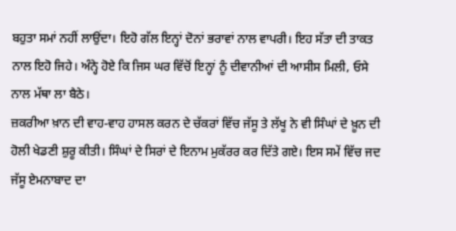ਬਹੁਤਾ ਸਮਾਂ ਨਹੀਂ ਲਾਉਂਦਾ। ਇਹੋ ਗੱਲ ਇਨ੍ਹਾਂ ਦੋਨਾਂ ਭਰਾਵਾਂ ਨਾਲ ਵਾਪਰੀ। ਇਹ ਸੱਤਾ ਦੀ ਤਾਕਤ ਨਾਲ ਇਹੋ ਜਿਹੇ। ਅੰਨ੍ਹੇ ਹੋਏ ਕਿ ਜਿਸ ਘਰ ਵਿੱਚੋਂ ਇਨ੍ਹਾਂ ਨੂੰ ਦੀਵਾਨੀਆਂ ਦੀ ਆਸੀਸ ਮਿਲੀ, ਓਸੇ ਨਾਲ ਮੱਥਾ ਲਾ ਬੈਠੇ।
ਜ਼ਕਰੀਆ ਖ਼ਾਨ ਦੀ ਵਾਹ-ਵਾਹ ਹਾਸਲ ਕਰਨ ਦੇ ਚੱਕਰਾਂ ਵਿੱਚ ਜੱਸੂ ਤੇ ਲੱਖੂ ਨੇ ਵੀ ਸਿੰਘਾਂ ਦੇ ਖ਼ੂਨ ਦੀ ਹੋਲੀ ਖੇਡਣੀ ਸ਼ੁਰੂ ਕੀਤੀ। ਸਿੰਘਾਂ ਦੇ ਸਿਰਾਂ ਦੇ ਇਨਾਮ ਮੁਕੱਰਰ ਕਰ ਦਿੱਤੇ ਗਏ। ਇਸ ਸਮੇਂ ਵਿੱਚ ਜਦ ਜੱਸੂ ਏਮਨਾਬਾਦ ਦਾ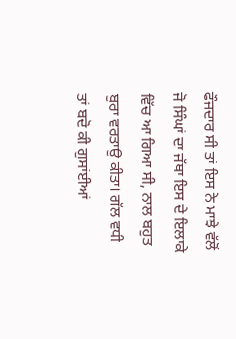ਫੌਜਦਾਰ ਸੀ ਤਾਂ ਇਸ ਨੇ ਮਾਝੇ ਵੱਲੋਂ ਜੋ ਸਿੰਘਾਂ ਦਾ ਜੱਥਾ ਇਸ ਦੇ ਇਲਾਕੇ ਵਿੱਚ ਆ ਗਿਆ ਸੀ, ਨਾਲ ਬਹੁਤ ਬੁਰਾ ਵਰਤਾਉ ਕੀਤਾ। ਗੱਲ ਵਧੀ ਤਾਂ ਬਦੋ ਕੀ ਗੁਸਾਂਈਆਂ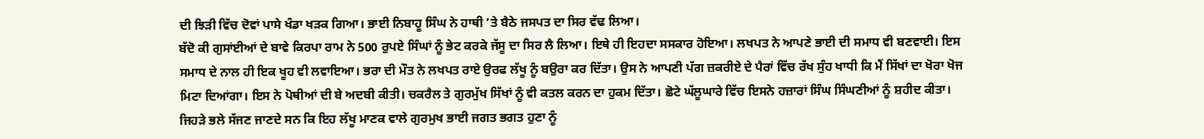ਦੀ ਝਿੜੀ ਵਿੱਚ ਦੋਵਾਂ ਪਾਸੇ ਖੰਡਾ ਖੜਕ ਗਿਆ। ਭਾਈ ਨਿਬਾਹੂ ਸਿੰਘ ਨੇ ਹਾਥੀ ’ਤੇ ਬੈਠੇ ਜਸਪਤ ਦਾ ਸਿਰ ਵੱਢ ਲਿਆ।
ਬੱਦੋ ਕੀ ਗੁਸਾਂਈਆਂ ਦੇ ਬਾਵੇ ਕਿਰਪਾ ਰਾਮ ਨੇ 500 ਰੁਪਏ ਸਿੰਘਾਂ ਨੂੰ ਭੇਟ ਕਰਕੇ ਜੱਸੂ ਦਾ ਸਿਰ ਲੈ ਲਿਆ। ਇਥੇ ਹੀ ਇਹਦਾ ਸਸਕਾਰ ਹੋਇਆ। ਲਖਪਤ ਨੇ ਆਪਣੇ ਭਾਈ ਦੀ ਸਮਾਧ ਵੀ ਬਣਵਾਈ। ਇਸ ਸਮਾਧ ਦੇ ਨਾਲ ਹੀ ਇਕ ਖੂਹ ਵੀ ਲਵਾਇਆ। ਭਰਾ ਦੀ ਮੌਤ ਨੇ ਲਖਪਤ ਰਾਏ ਉਰਫ ਲੱਖੂ ਨੂੰ ਬਉਰਾ ਕਰ ਦਿੱਤਾ। ਉਸ ਨੇ ਆਪਣੀ ਪੱਗ ਜ਼ਕਰੀਏ ਦੇ ਪੈਰਾਂ ਵਿੱਚ ਰੱਖ ਸੁੰਹ ਖਾਧੀ ਕਿ ਮੈਂ ਸਿੱਖਾਂ ਦਾ ਖੋਰਾ ਖੋਜ ਮਿਟਾ ਦਿਆਂਗਾ। ਇਸ ਨੇ ਪੋਥੀਆਂ ਦੀ ਬੇ ਅਦਬੀ ਕੀਤੀ। ਚਕਰੈਲ ਤੇ ਗੁਰਮੁੱਖ ਸਿੱਖਾਂ ਨੂੰ ਵੀ ਕਤਲ ਕਰਨ ਦਾ ਹੁਕਮ ਦਿੱਤਾ। ਛੋਟੇ ਘੱਲੂਘਾਰੇ ਵਿੱਚ ਇਸਨੇ ਹਜ਼ਾਰਾਂ ਸਿੰਘ ਸਿੰਘਣੀਆਂ ਨੂੰ ਸ਼ਹੀਦ ਕੀਤਾ।
ਜਿਹੜੇ ਭਲੇ ਸੱਜਣ ਜਾਣਦੇ ਸਨ ਕਿ ਇਹ ਲੱਖੂ ਮਾਣਕ ਵਾਲੇ ਗੁਰਮੁਖ ਭਾਈ ਜਗਤ ਭਗਤ ਹੁਣਾ ਨੂੰ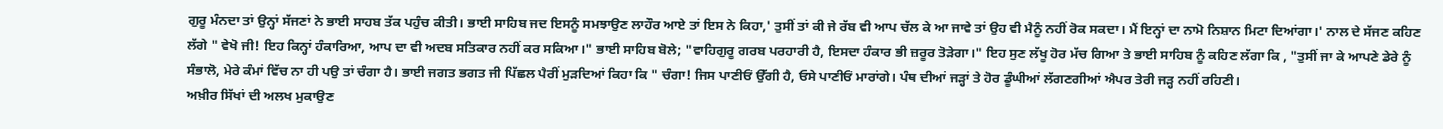ਗੁਰੂ ਮੰਨਦਾ ਤਾਂ ਉਨ੍ਹਾਂ ਸੱਜਣਾਂ ਨੇ ਭਾਈ ਸਾਹਬ ਤੱਕ ਪਹੁੰਚ ਕੀਤੀ। ਭਾਈ ਸਾਹਿਬ ਜਦ ਇਸਨੂੰ ਸਮਝਾਉਣ ਲਾਹੌਰ ਆਏ ਤਾਂ ਇਸ ਨੇ ਕਿਹਾ,' ਤੁਸੀਂ ਤਾਂ ਕੀ ਜੇ ਰੱਬ ਵੀ ਆਪ ਚੱਲ ਕੇ ਆ ਜਾਵੇ ਤਾਂ ਉਹ ਵੀ ਮੈਨੂੰ ਨਹੀਂ ਰੋਕ ਸਕਦਾ। ਮੈਂ ਇਨ੍ਹਾਂ ਦਾ ਨਾਮੋ ਨਿਸ਼ਾਨ ਮਿਟਾ ਦਿਆਂਗਾ।' ਨਾਲ ਦੇ ਸੱਜਣ ਕਹਿਣ ਲੱਗੇ " ਵੇਖੋ ਜੀ! ਇਹ ਕਿਨ੍ਹਾਂ ਹੰਕਾਰਿਆ, ਆਪ ਦਾ ਵੀ ਅਦਬ ਸਤਿਕਾਰ ਨਹੀਂ ਕਰ ਸਕਿਆ।" ਭਾਈ ਸਾਹਿਬ ਬੋਲੇ; "ਵਾਹਿਗੁਰੂ ਗਰਬ ਪਰਹਾਰੀ ਹੈ, ਇਸਦਾ ਹੰਕਾਰ ਭੀ ਜ਼ਰੂਰ ਤੋੜੇਗਾ।" ਇਹ ਸੁਣ ਲੱਖੂ ਹੋਰ ਮੱਚ ਗਿਆ ਤੇ ਭਾਈ ਸਾਹਿਬ ਨੂੰ ਕਹਿਣ ਲੱਗਾ ਕਿ , "ਤੁਸੀਂ ਜਾ ਕੇ ਆਪਣੇ ਡੇਰੇ ਨੂੰ ਸੰਭਾਲੋ, ਮੇਰੇ ਕੰਮਾਂ ਵਿੱਚ ਨਾ ਹੀ ਪਉ ਤਾਂ ਚੰਗਾ ਹੈ। ਭਾਈ ਜਗਤ ਭਗਤ ਜੀ ਪਿੱਛਲ ਪੈਰੀਂ ਮੁੜਦਿਆਂ ਕਿਹਾ ਕਿ " ਚੰਗਾ! ਜਿਸ ਪਾਣੀਓਂ ਉੱਗੀ ਹੈ, ਓਸੇ ਪਾਣੀਓਂ ਮਾਰਾਂਗੇ। ਪੰਥ ਦੀਆਂ ਜੜ੍ਹਾਂ ਤੇ ਹੋਰ ਡੂੰਘੀਆਂ ਲੱਗਣਗੀਆਂ ਐਪਰ ਤੇਰੀ ਜੜ੍ਹ ਨਹੀਂ ਰਹਿਣੀ।
ਅਖ਼ੀਰ ਸਿੱਖਾਂ ਦੀ ਅਲਖ ਮੁਕਾਉਣ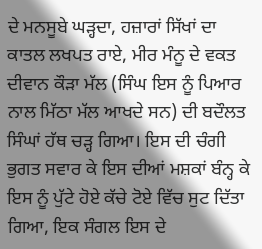ਦੇ ਮਨਸੂਬੇ ਘੜ੍ਹਦਾ, ਹਜ਼ਾਰਾਂ ਸਿੱਖਾਂ ਦਾ ਕਾਤਲ ਲਖਪਤ ਰਾਏ, ਮੀਰ ਮੰਨੂ ਦੇ ਵਕਤ ਦੀਵਾਨ ਕੌੜਾ ਮੱਲ (ਸਿੰਘ ਇਸ ਨੂੰ ਪਿਆਰ ਨਾਲ ਮਿੱਠਾ ਮੱਲ ਆਖਦੇ ਸਨ) ਦੀ ਬਦੌਲਤ ਸਿੰਘਾਂ ਹੱਥ ਚੜ੍ਹ ਗਿਆ। ਇਸ ਦੀ ਚੰਗੀ ਭੁਗਤ ਸਵਾਰ ਕੇ ਇਸ ਦੀਆਂ ਮਸ਼ਕਾਂ ਬੰਨ੍ਹ ਕੇ ਇਸ ਨੂੰ ਪੁੱਟੇ ਹੋਏ ਕੱਚੇ ਟੋਏ ਵਿੱਚ ਸੁਟ ਦਿੱਤਾ ਗਿਆ, ਇਕ ਸੰਗਲ ਇਸ ਦੇ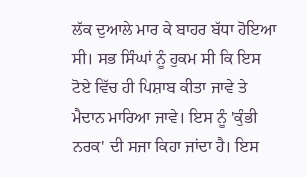ਲੱਕ ਦੁਆਲੇ ਮਾਰ ਕੇ ਬਾਹਰ ਬੱਧਾ ਹੋਇਆ ਸੀ। ਸਭ ਸਿੰਘਾਂ ਨੂੰ ਹੁਕਮ ਸੀ ਕਿ ਇਸ ਟੋਏ ਵਿੱਚ ਹੀ ਪਿਸ਼ਾਬ ਕੀਤਾ ਜਾਵੇ ਤੇ ਮੈਦਾਨ ਮਾਰਿਆ ਜਾਵੇ। ਇਸ ਨੂੰ 'ਕੁੰਭੀ ਨਰਕ' ਦੀ ਸਜਾ ਕਿਹਾ ਜਾਂਦਾ ਹੈ। ਇਸ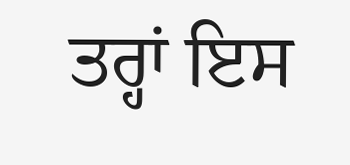ਤਰ੍ਹਾਂ ਇਸ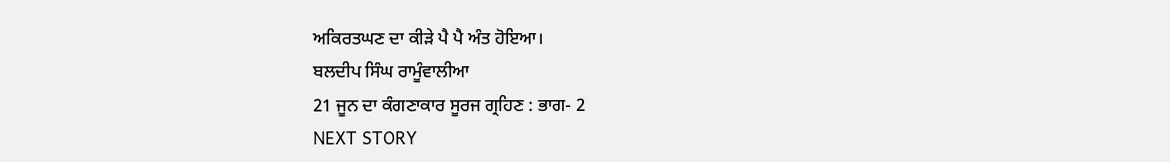ਅਕਿਰਤਘਣ ਦਾ ਕੀੜੇ ਪੈ ਪੈ ਅੰਤ ਹੋਇਆ।
ਬਲਦੀਪ ਸਿੰਘ ਰਾਮੂੰਵਾਲੀਆ
21 ਜੂਨ ਦਾ ਕੰਗਣਾਕਾਰ ਸੂਰਜ ਗ੍ਰਹਿਣ : ਭਾਗ- 2
NEXT STORY